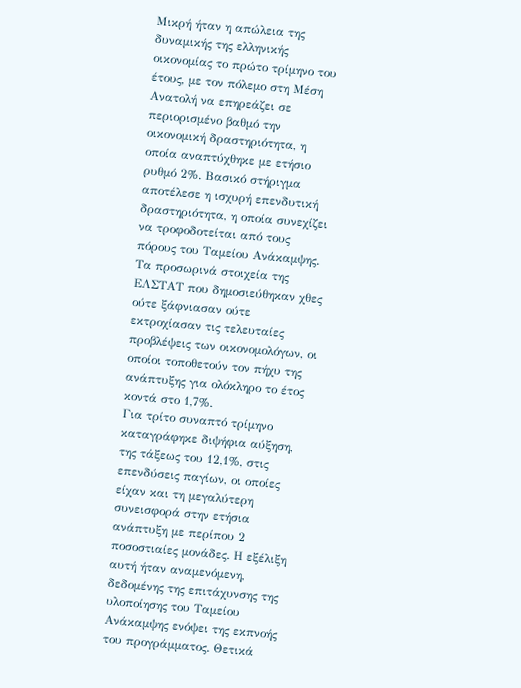Μικρή ήταν η απώλεια της δυναμικής της ελληνικής οικονομίας το πρώτο τρίμηνο του έτους, με τον πόλεμο στη Μέση Ανατολή να επηρεάζει σε περιορισμένο βαθμό την οικονομική δραστηριότητα, η οποία αναπτύχθηκε με ετήσιο ρυθμό 2%. Βασικό στήριγμα αποτέλεσε η ισχυρή επενδυτική δραστηριότητα, η οποία συνεχίζει να τροφοδοτείται από τους πόρους του Ταμείου Ανάκαμψης. Τα προσωρινά στοιχεία της ΕΛΣΤΑΤ που δημοσιεύθηκαν χθες ούτε ξάφνιασαν ούτε εκτροχίασαν τις τελευταίες προβλέψεις των οικονομολόγων, οι οποίοι τοποθετούν τον πήχυ της ανάπτυξης για ολόκληρο το έτος κοντά στο 1,7%.
Για τρίτο συναπτό τρίμηνο καταγράφηκε διψήφια αύξηση, της τάξεως του 12,1%, στις επενδύσεις παγίων, οι οποίες είχαν και τη μεγαλύτερη συνεισφορά στην ετήσια ανάπτυξη με περίπου 2 ποσοστιαίες μονάδες. Η εξέλιξη αυτή ήταν αναμενόμενη, δεδομένης της επιτάχυνσης της υλοποίησης του Ταμείου Ανάκαμψης ενόψει της εκπνοής του προγράμματος. Θετικά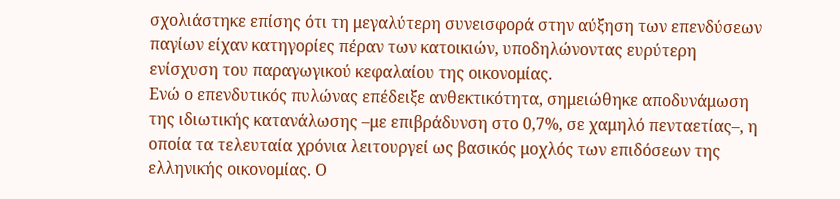σχολιάστηκε επίσης ότι τη μεγαλύτερη συνεισφορά στην αύξηση των επενδύσεων παγίων είχαν κατηγορίες πέραν των κατοικιών, υποδηλώνοντας ευρύτερη ενίσχυση του παραγωγικού κεφαλαίου της οικονομίας.
Ενώ ο επενδυτικός πυλώνας επέδειξε ανθεκτικότητα, σημειώθηκε αποδυνάμωση της ιδιωτικής κατανάλωσης –με επιβράδυνση στο 0,7%, σε χαμηλό πενταετίας–, η οποία τα τελευταία χρόνια λειτουργεί ως βασικός μοχλός των επιδόσεων της ελληνικής οικονομίας. Ο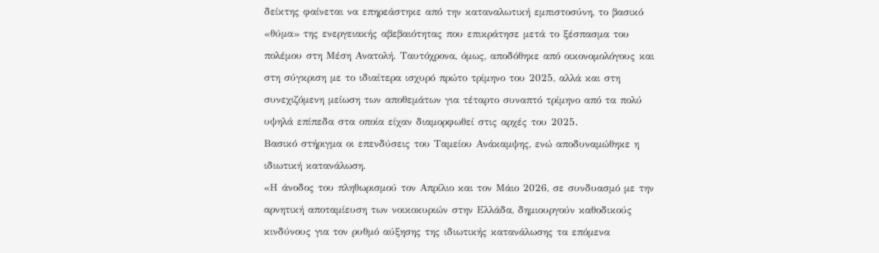δείκτης φαίνεται να επηρεάστηκε από την καταναλωτική εμπιστοσύνη, το βασικό «θύμα» της ενεργειακής αβεβαιότητας που επικράτησε μετά το ξέσπασμα του πολέμου στη Μέση Ανατολή. Ταυτόχρονα, όμως, αποδόθηκε από οικονομολόγους και στη σύγκριση με το ιδιαίτερα ισχυρό πρώτο τρίμηνο του 2025, αλλά και στη συνεχιζόμενη μείωση των αποθεμάτων για τέταρτο συναπτό τρίμηνο από τα πολύ υψηλά επίπεδα στα οποία είχαν διαμορφωθεί στις αρχές του 2025.
Βασικό στήριγμα οι επενδύσεις του Ταμείου Ανάκαμψης, ενώ αποδυναμώθηκε η ιδιωτική κατανάλωση.
«Η άνοδος του πληθωρισμού τον Απρίλιο και τον Μάιο 2026, σε συνδυασμό με την αρνητική αποταμίευση των νοικοκυριών στην Ελλάδα, δημιουργούν καθοδικούς κινδύνους για τον ρυθμό αύξησης της ιδιωτικής κατανάλωσης τα επόμενα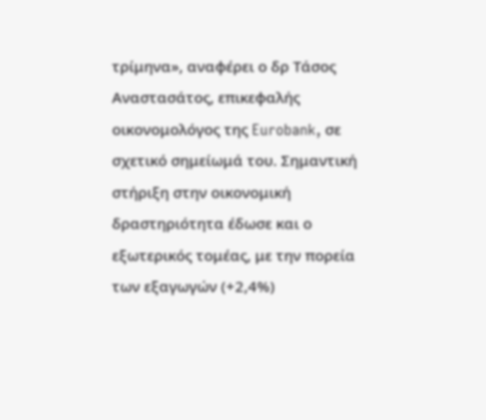τρίμηνα», αναφέρει ο δρ Τάσος Αναστασάτος, επικεφαλής οικονομολόγος της Eurobank, σε σχετικό σημείωμά του. Σημαντική στήριξη στην οικονομική δραστηριότητα έδωσε και ο εξωτερικός τομέας, με την πορεία των εξαγωγών (+2,4%)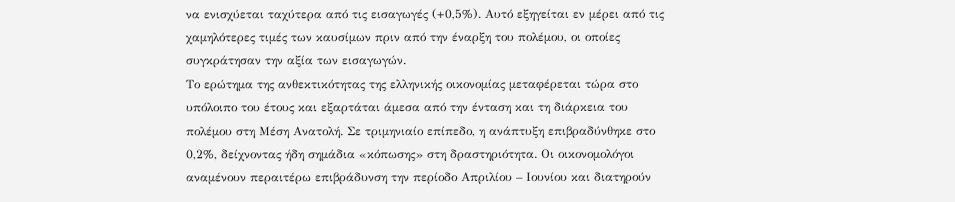να ενισχύεται ταχύτερα από τις εισαγωγές (+0,5%). Αυτό εξηγείται εν μέρει από τις χαμηλότερες τιμές των καυσίμων πριν από την έναρξη του πολέμου, οι οποίες συγκράτησαν την αξία των εισαγωγών.
Το ερώτημα της ανθεκτικότητας της ελληνικής οικονομίας μεταφέρεται τώρα στο υπόλοιπο του έτους και εξαρτάται άμεσα από την ένταση και τη διάρκεια του πολέμου στη Μέση Ανατολή. Σε τριμηνιαίο επίπεδο, η ανάπτυξη επιβραδύνθηκε στο 0,2%, δείχνοντας ήδη σημάδια «κόπωσης» στη δραστηριότητα. Οι οικονομολόγοι αναμένουν περαιτέρω επιβράδυνση την περίοδο Απριλίου – Ιουνίου και διατηρούν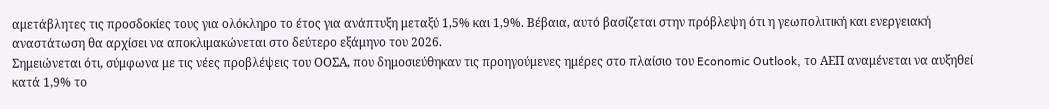αμετάβλητες τις προσδοκίες τους για ολόκληρο το έτος για ανάπτυξη μεταξύ 1,5% και 1,9%. Βέβαια, αυτό βασίζεται στην πρόβλεψη ότι η γεωπολιτική και ενεργειακή αναστάτωση θα αρχίσει να αποκλιμακώνεται στο δεύτερο εξάμηνο του 2026.
Σημειώνεται ότι, σύμφωνα με τις νέες προβλέψεις του ΟΟΣΑ, που δημοσιεύθηκαν τις προηγούμενες ημέρες στο πλαίσιο του Economic Outlook, το ΑΕΠ αναμένεται να αυξηθεί κατά 1,9% το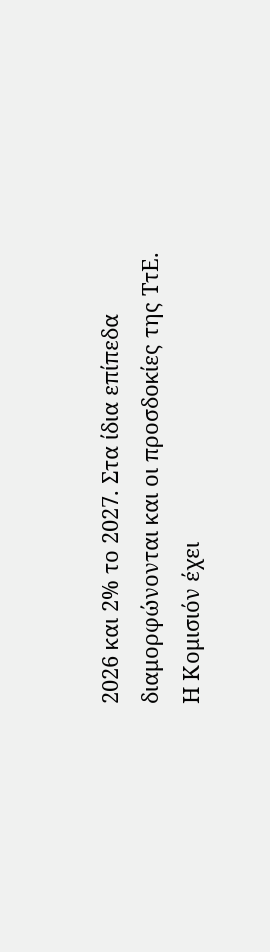2026 και 2% το 2027. Στα ίδια επίπεδα διαμορφώνονται και οι προσδοκίες της ΤτΕ. Η Κομισιόν έχει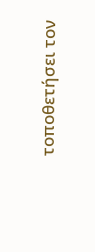τοποθετήσει τον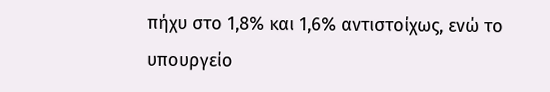πήχυ στο 1,8% και 1,6% αντιστοίχως, ενώ το υπουργείο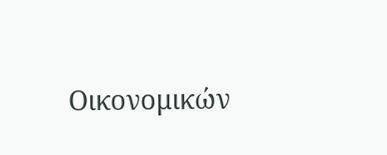Οικονομικών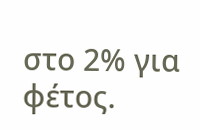στο 2% για φέτος.